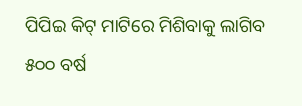ପିପିଇ କିଟ୍ ମାଟିରେ ମିଶିବାକୁ ଲାଗିବ ୫୦୦ ବର୍ଷ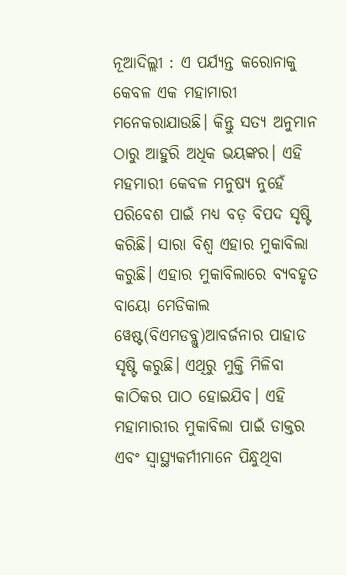ନୂଆଦିଲ୍ଲୀ : ଏ ପର୍ଯ୍ୟନ୍ତ କରୋନାକୁ କେବଳ ଏକ ମହାମାରୀ ମନେକରାଯାଉଛି। କିନ୍ତୁ ସତ୍ୟ ଅନୁମାନ ଠାରୁ ଆହୁରି ଅଧିକ ଭୟଙ୍କର। ଏହି ମହମାରୀ କେବଳ ମନୁଷ୍ୟ ନୁହେଁ ପରିବେଶ ପାଇଁ ମଧ୍ୟ ବଡ଼ ବିପଦ ସୃଷ୍ଟି କରିଛି। ସାରା ବିଶ୍ବ ଏହାର ମୁକାବିଲା କରୁଛି। ଏହାର ମୁକାବିଲାରେ ବ୍ୟବହୃତ ବାୟୋ ମେଡିକାଲ ୱେଷ୍ଟ(ବିଏମଡବ୍ଲୁ)ଆବର୍ଜନାର ପାହାଡ ସୃଷ୍ଟି କରୁଛି। ଏଥିରୁ ମୁକ୍ତି ମିଳିବା କାଠିକର ପାଠ ହୋଇଯିବ। ଏହି ମହାମାରୀର ମୁକାବିଲା ପାଇଁ ଡାକ୍ତର ଏବଂ ସ୍ବାସ୍ଥ୍ୟକର୍ମୀମାନେ ପିନ୍ଧୁଥିବା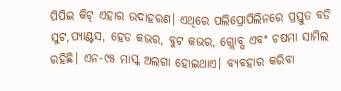ପିପିଇ କିଟ୍ ଏହାର ଉଦାହରଣ। ଏଥିରେ ପଲିପ୍ରୋପିଲିନରେ ପ୍ରସ୍ତୁତ ବଡି ସୁଟ,ପ୍ୟାଣ୍ଟସ, ହେଡ କଭର, ବୁଟ କଭର, ଗ୍ଲୋବ୍ସ ଏବଂ ଚଷମା ସାମିଲ ରହିଛି। ଏନ-୯୫ ମାସ୍କ ଅଲଗା ହୋଇଥାଏ। ବ୍ୟବହାର କରିବା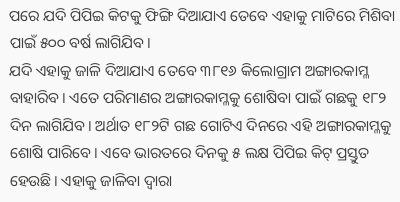ପରେ ଯଦି ପିପିଇ କିଟକୁ ଫିଙ୍ଗି ଦିଆଯାଏ ତେବେ ଏହାକୁ ମାଟିରେ ମିଶିବା ପାଇଁ ୫୦୦ ବର୍ଷ ଲାଗିଯିବ।
ଯଦି ଏହାକୁ ଜାଳି ଦିଆଯାଏ ତେବେ ୩୮୧୬ କିଲୋଗ୍ରାମ ଅଙ୍ଗାରକାମ୍ଳ ବାହାରିବ। ଏତେ ପରିମାଣର ଅଙ୍ଗାରକାମ୍ଳକୁ ଶୋଷିବା ପାଇଁ ଗଛକୁ ୧୮୨ ଦିନ ଲାଗିଯିବ। ଅର୍ଥାତ ୧୮୨ଟି ଗଛ ଗୋଟିଏ ଦିନରେ ଏହି ଅଙ୍ଗାରକାମ୍ଳକୁ ଶୋଷି ପାରିବେ। ଏବେ ଭାରତରେ ଦିନକୁ ୫ ଲକ୍ଷ ପିପିଇ କିଟ୍ ପ୍ରସ୍ତୁତ ହେଉଛି। ଏହାକୁ ଜାଳିବା ଦ୍ବାରା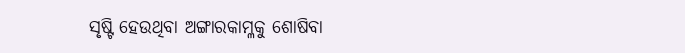ସୃଷ୍ଟି ହେଉଥିବା ଅଙ୍ଗାରକାମ୍ଳକୁ ଶୋଷିବା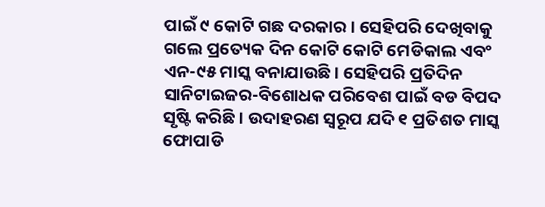ପାଇଁ ୯ କୋଟି ଗଛ ଦରକାର। ସେହିପରି ଦେଖିବାକୁ ଗଲେ ପ୍ରତ୍ୟେକ ଦିନ କୋଟି କୋଟି ମେଡିକାଲ ଏବଂ ଏନ-୯୫ ମାସ୍କ ବନାଯାଉଛି। ସେହିପରି ପ୍ରତିଦିନ ସାନିଟାଇଜର-ବିଶୋଧକ ପରିବେଶ ପାଇଁ ବଡ ବିପଦ ସୃଷ୍ଟି କରିଛି। ଉଦାହରଣ ସ୍ବରୂପ ଯଦି ୧ ପ୍ରତିଶତ ମାସ୍କ ଫୋପାଡି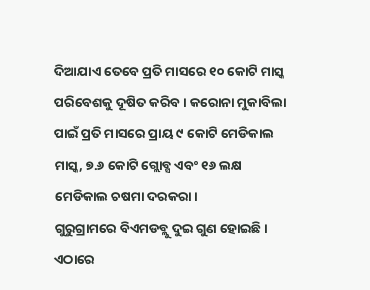ଦିଆଯାଏ ତେବେ ପ୍ରତି ମାସରେ ୧୦ କୋଟି ମାସ୍କ ପରିବେଶକୁ ଦୂଷିତ କରିବ। କରୋନା ମୁକାବିଲା ପାଇଁ ପ୍ରତି ମାସରେ ପ୍ରାୟ ୯ କୋଟି ମେଡିକାଲ ମାସ୍କ, ୭.୬ କୋଟି ଗ୍ଲୋବ୍ସ ଏବଂ ୧୬ ଲକ୍ଷ ମେଡିକାଲ ଚଷମା ଦରକରା।
ଗୁରୁଗ୍ରାମରେ ବିଏମଡବ୍ଲୁ ଦୁଇ ଗୁଣ ହୋଇଛି। ଏଠାରେ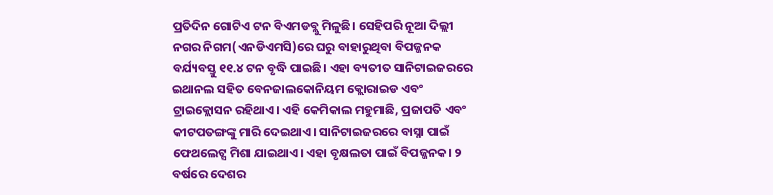ପ୍ରତିଦିନ ଗୋଟିଏ ଟନ ବିଏମଡବ୍ଲୁ ମିଳୁଛି। ସେହିପରି ନୂଆ ଦିଲ୍ଲୀ ନଗର ନିଗମ(ଏନଡିଏମସି)ରେ ଘରୁ ବାହାରୁଥିବା ବିପଜ୍ଜନକ ବର୍ଯ୍ୟବସ୍ତୁ ୧୧.୪ ଟନ ବୃଦ୍ଧି ପାଇଛି। ଏହା ବ୍ୟତୀତ ସାନିଟାଇଜରରେ ଇଥାନଲ ସହିତ ବେନଜାଲକୋନିୟମ କ୍ଲୋରାଇଡ ଏବଂ ଟ୍ରାଇକ୍ଲୋସନ ରହିଥାଏ। ଏହି କେମିକାଲ ମହୁମାଛି, ପ୍ରଜାପତି ଏବଂ କୀଟପତଙ୍ଗଙ୍କୁ ମାରି ଦେଇଥାଏ। ସାନିଟାଇଜରରେ ବାସ୍ନା ପାଇଁ ଫେଥଲେଟ୍ସ ମିଶା ଯାଇଥାଏ। ଏହା ବୃକ୍ଷଲତା ପାଇଁ ବିପଜ୍ଜନକ। ୨ ବର୍ଷରେ ଦେଶର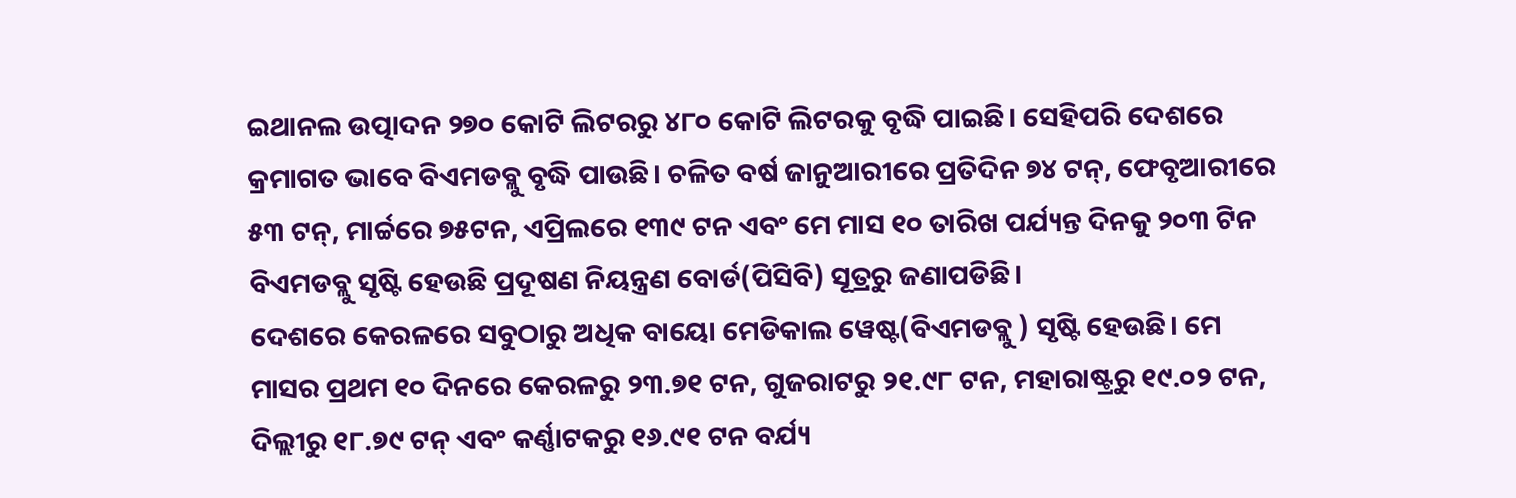ଇଥାନଲ ଉତ୍ପାଦନ ୨୭୦ କୋଟି ଲିଟରରୁ ୪୮୦ କୋଟି ଲିଟରକୁ ବୃଦ୍ଧି ପାଇଛି। ସେହିପରି ଦେଶରେ କ୍ରମାଗତ ଭାବେ ବିଏମଡବ୍ଲୁ ବୃଦ୍ଧି ପାଉଛି। ଚଳିତ ବର୍ଷ ଜାନୁଆରୀରେ ପ୍ରତିଦିନ ୭୪ ଟନ୍, ଫେବୃଆରୀରେ ୫୩ ଟନ୍, ମାର୍ଚ୍ଚରେ ୭୫ଟନ, ଏପ୍ରିଲରେ ୧୩୯ ଟନ ଏବଂ ମେ ମାସ ୧୦ ତାରିଖ ପର୍ଯ୍ୟନ୍ତ ଦିନକୁ ୨୦୩ ଟିନ ବିଏମଡବ୍ଲୁ ସୃଷ୍ଟି ହେଉଛି ପ୍ରଦୂଷଣ ନିୟନ୍ତ୍ରଣ ବୋର୍ଡ(ପିସିବି) ସୂତ୍ରରୁ ଜଣାପଡିଛି।
ଦେଶରେ କେରଳରେ ସବୁଠାରୁ ଅଧିକ ବାୟୋ ମେଡିକାଲ ୱେଷ୍ଟ(ବିଏମଡବ୍ଲୁ ) ସୃଷ୍ଟି ହେଉଛି। ମେ ମାସର ପ୍ରଥମ ୧୦ ଦିନରେ କେରଳରୁ ୨୩.୭୧ ଟନ, ଗୁଜରାଟରୁ ୨୧.୯୮ ଟନ, ମହାରାଷ୍ଟ୍ରରୁ ୧୯.୦୨ ଟନ, ଦିଲ୍ଲୀରୁ ୧୮.୭୯ ଟନ୍ ଏବଂ କର୍ଣ୍ଣାଟକରୁ ୧୬.୯୧ ଟନ ବର୍ଯ୍ୟ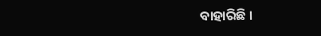ବାହାରିଛି।